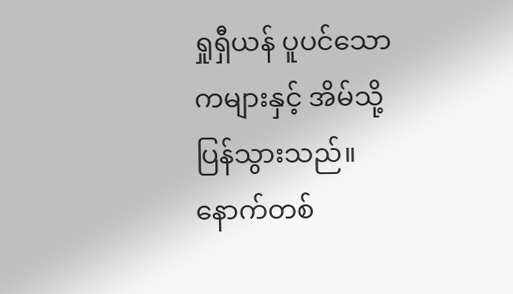ရှုရှီယန် ပူပင်သောကများနှင့် အိမ်သို့ပြန်သွားသည်။
နောက်တစ်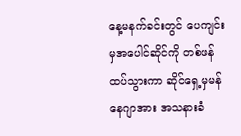နေ့မနက်ခင်းတွင် ပေကျင်းမှအပေါင်ဆိုင်ကို တစ်ဖန်ထပ်သွားကာ ဆိုင်ရှေ့မှမန်နေဂျာအား အသနားခံ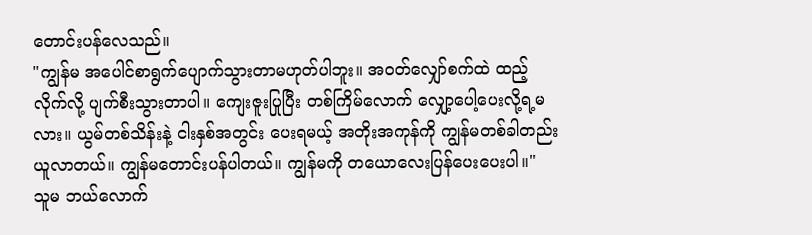တောင်းပန်လေသည်။
"ကျွန်မ အပေါင်စာရွက်ပျောက်သွားတာမဟုတ်ပါဘူး။ အဝတ်လျှော်စက်ထဲ ထည့်လိုက်လို့ ပျက်စီးသွားတာပါ။ ကျေးဇူးပြုပြီး တစ်ကြိမ်လောက် လျှော့ပေါ့ပေးလို့ရ့မလား။ ယွမ်တစ်သိန်းနဲ့ ငါးနှစ်အတွင်း ပေးရမယ့် အတိုးအကုန်ကို ကျွန်မတစ်ခါတည်း ယူလာတယ်။ ကျွန်မတောင်းပန်ပါတယ်။ ကျွန်မကို တယောလေးပြန်ပေးပေးပါ။"
သူမ ဘယ်လောက်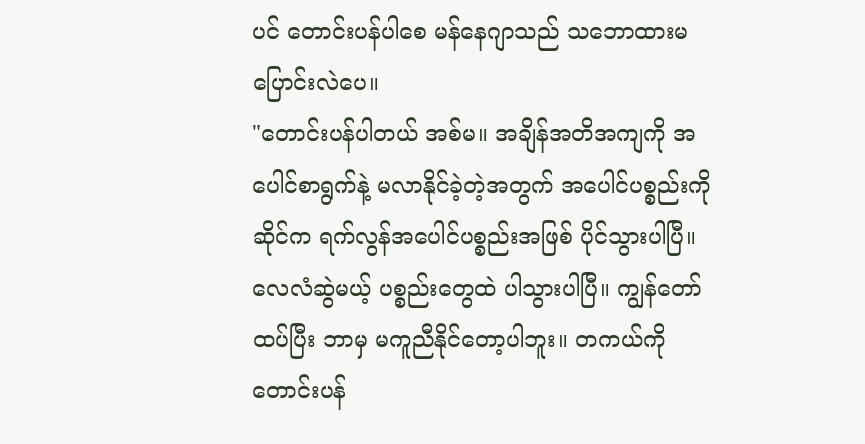ပင် တောင်းပန်ပါစေ မန်နေဂျာသည် သဘောထားမပြောင်းလဲပေ။
"တောင်းပန်ပါတယ် အစ်မ။ အချိန်အတိအကျကို အပေါင်စာရွက်နဲ့ မလာနိုင်ခဲ့တဲ့အတွက် အပေါင်ပစ္စည်းကို ဆိုင်က ရက်လွန်အပေါင်ပစ္စည်းအဖြစ် ပိုင်သွားပါပြီ။ လေလံဆွဲမယ့် ပစ္စည်းတွေထဲ ပါသွားပါပြီ။ ကျွန်တော် ထပ်ပြီး ဘာမှ မကူညီနိုင်တော့ပါဘူး။ တကယ်ကို တောင်းပန်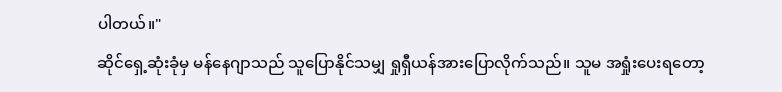ပါတယ်။"
ဆိုင်ရှေ့ဆုံးခုံမှ မန်နေဂျာသည် သူပြောနိုင်သမျှ ရှုရှီယန်အားပြောလိုက်သည်။ သူမ အရှုံးပေးရတော့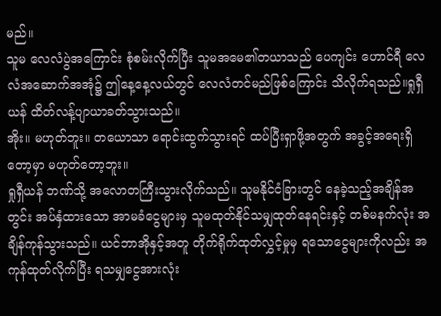မည်။
သူမ လေလံပွဲအကြောင်း စုံစမ်းလိုက်ပြီး သူမအမေ၏တယာသည် ပေကျင်း ဟောင်ရီ လေလံအဆောက်အအုံ၌ ဤနေ့နေ့လယ်တွင် လေလံတင်မည်ဖြစ်ကြောင်း သိလိုက်ရသည်။ရှုရှီယန် ထိတ်လန့်ပျာယာခတ်သွားသည်။
အိုး။ မဟုတ်ဘူး။ တယောသာ ရောင်းထွက်သွားရင် ထပ်ပြီးရှာဖို့အတွက် အခွင့်အရေးရှိတော့မှာ မဟုတ်တော့ဘူး။
ရှုရှီယန် ဘဏ်သို့ အလောတကြီးသွားလိုက်သည်။ သူမနိုင်ငံခြားတွင် နေခဲ့သည့်အချိန်အတွင်း အပ်နှံထားသော အာမခံငွေများမှ သူမထုတ်နိုင်သမျှထုတ်နေရင်းနှင့် တစ်မနက်လုံး အချိန်ကုန်သွားသည်။ ယင်ဘာအိုနှင့်အတူ တိုက်ရိုက်ထုတ်လွှင့်မှုမှ ရသောငွေများကိုလည်း အကုန်ထုတ်လိုက်ပြီး ရသမျှငွေအားလုံး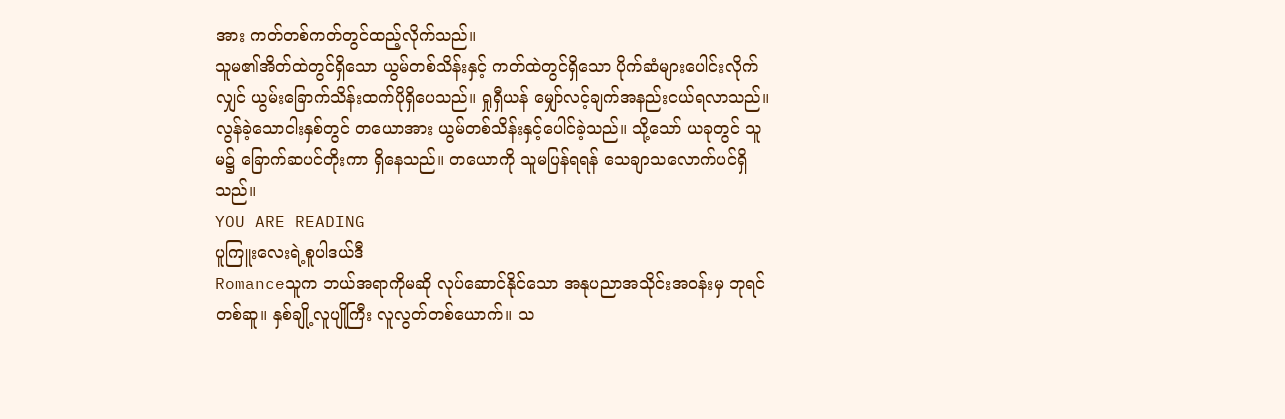အား ကတ်တစ်ကတ်တွင်ထည့်လိုက်သည်။
သူမ၏အိတ်ထဲတွင်ရှိသော ယွမ်တစ်သိန်းနှင့် ကတ်ထဲတွင်ရှိသော ပိုက်ဆံများပေါင်းလိုက်လျှင် ယွမ်းခြောက်သိန်းထက်ပိုရှိပေသည်။ ရှုရှီယန် မျှော်လင့်ချက်အနည်းငယ်ရလာသည်။ လွန်ခဲ့သောငါးနှစ်တွင် တယောအား ယွမ်တစ်သိန်းနှင့်ပေါင်ခဲ့သည်။ သို့သော် ယခုတွင် သူမ၌ ခြောက်ဆပင်တိုးကာ ရှိနေသည်။ တယောကို သူမပြန်ရရန် သေချာသလောက်ပင်ရှိသည်။
YOU ARE READING
ပူကြူးလေးရဲ့စူပါဒယ်ဒီ
Romanceသူက ဘယ်အရာကိုမဆို လုပ်ဆောင်နိုင်သော အနုပညာအသိုင်းအဝန်းမှ ဘုရင်တစ်ဆူ။ နှစ်ချို့လူပျိုကြီး လူလွတ်တစ်ယောက်။ သ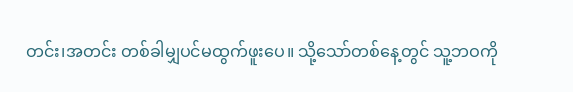တင်း၊အတင်း တစ်ခါမျှပင်မထွက်ဖူးပေ။ သို့သော်တစ်နေ့တွင် သူ့ဘဝကို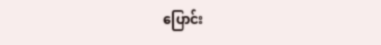ပြောင်း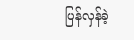ပြန်လှန်ခဲ့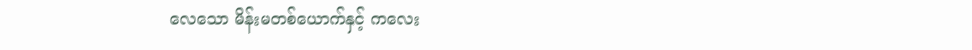လေသော မိန်းမတစ်ယောက်နှင့် ကလေး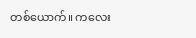တစ်ယောက်။ ကလေး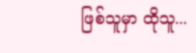ဖြစ်သူမှာ ထိုသူ...